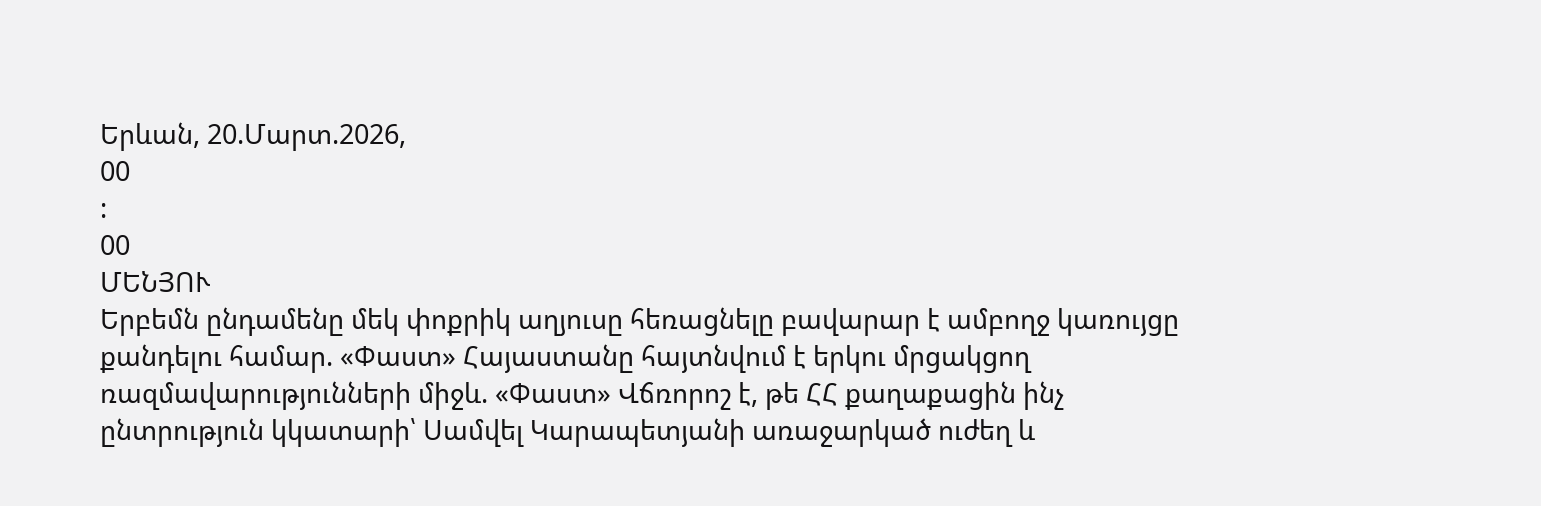Երևան, 20.Մարտ.2026,
00
:
00
ՄԵՆՅՈՒ
Երբեմն ընդամենը մեկ փոքրիկ աղյուսը հեռացնելը բավարար է ամբողջ կառույցը քանդելու համար. «Փաստ» Հայաստանը հայտնվում է երկու մրցակցող ռազմավարությունների միջև. «Փաստ» Վճռորոշ է, թե ՀՀ քաղաքացին ինչ ընտրություն կկատարի՝ Սամվել Կարապետյանի առաջարկած ուժեղ և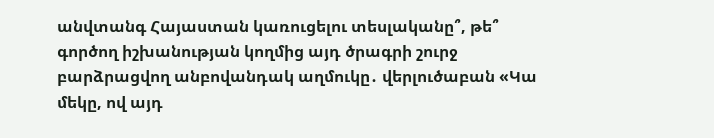անվտանգ Հայաստան կառուցելու տեսլականը՞, թե՞ գործող իշխանության կողմից այդ ծրագրի շուրջ բարձրացվող անբովանդակ աղմուկը․ վերլուծաբան «Կա մեկը, ով այդ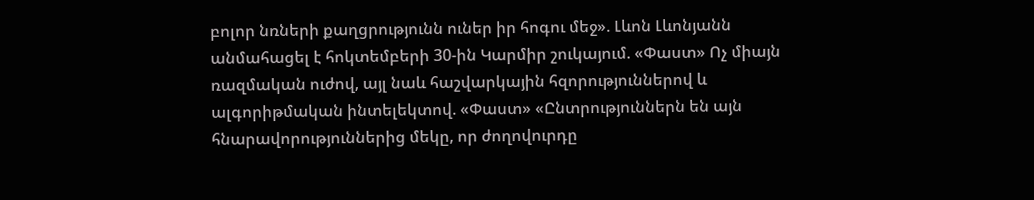բոլոր նռների քաղցրությունն ուներ իր հոգու մեջ». Լևոն Լևոնյանն անմահացել է հոկտեմբերի 30-ին Կարմիր շուկայում. «Փաստ» Ոչ միայն ռազմական ուժով, այլ նաև հաշվարկային հզորություններով և ալգորիթմական ինտելեկտով. «Փաստ» «Ընտրություններն են այն հնարավորություններից մեկը, որ ժողովուրդը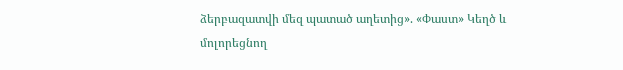ձերբազատվի մեզ պատած աղետից». «Փաստ» Կեղծ և մոլորեցնող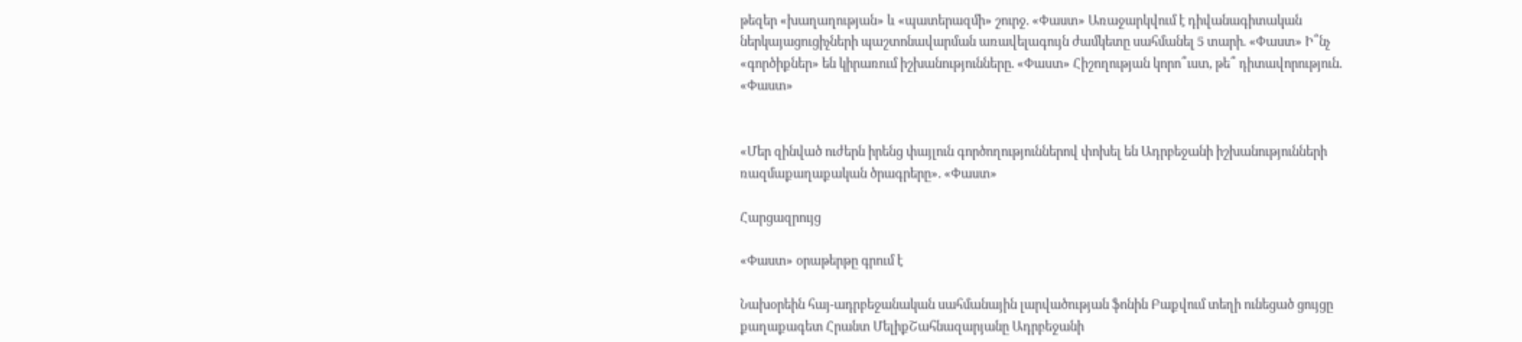թեզեր «խաղաղության» և «պատերազմի» շուրջ. «Փաստ» Առաջարկվում է դիվանագիտական ներկայացուցիչների պաշտոնավարման առավելագույն ժամկետը սահմանել 5 տարի. «Փաստ» Ի՞նչ «գործիքներ» են կիրառում իշխանությունները. «Փաստ» Հիշողության կորո՞ւստ, թե՞ դիտավորություն. «Փաստ»


«Մեր զինված ուժերն իրենց փայլուն գործողություններով փոխել են Ադրբեջանի իշխանությունների ռազմաքաղաքական ծրագրերը». «Փաստ»

Հարցազրույց

«Փաստ» օրաթերթը գրում է

Նախօրեին հայ-ադրբեջանական սահմանային լարվածության ֆոնին Բաքվում տեղի ունեցած ցույցը քաղաքագետ Հրանտ ՄելիքՇահնազարյանը Ադրբեջանի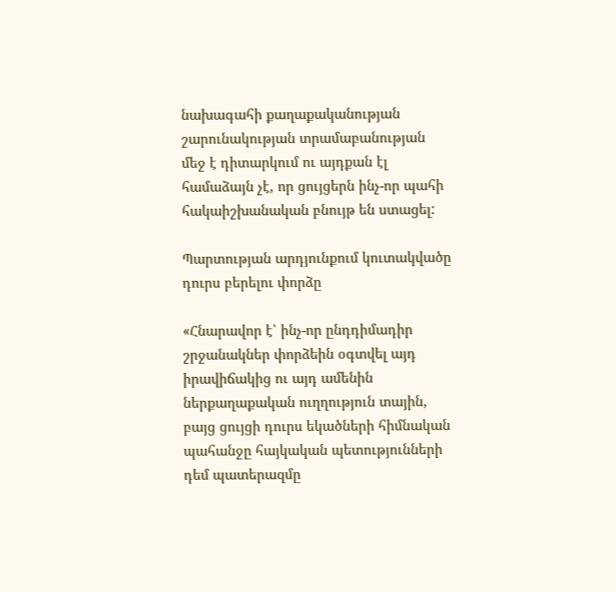նախագահի քաղաքականության շարունակության տրամաբանության մեջ է դիտարկում ու այդքան էլ համաձայն չէ, որ ցույցերն ինչ-որ պահի հակաիշխանական բնույթ են ստացել:

Պարտության արդյունքում կուտակվածը դուրս բերելու փորձը

«Հնարավոր է՝ ինչ-որ ընդդիմադիր շրջանակներ փորձեին օգտվել այդ իրավիճակից ու այդ ամենին ներքաղաքական ուղղություն տային, բայց ցույցի դուրս եկածների հիմնական պահանջը հայկական պետությունների դեմ պատերազմը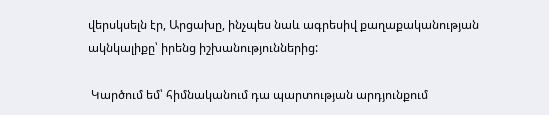վերսկսելն էր, Արցախը, ինչպես նաև ագրեսիվ քաղաքականության ակնկալիքը՝ իրենց իշխանություններից:

 Կարծում եմ՝ հիմնականում դա պարտության արդյունքում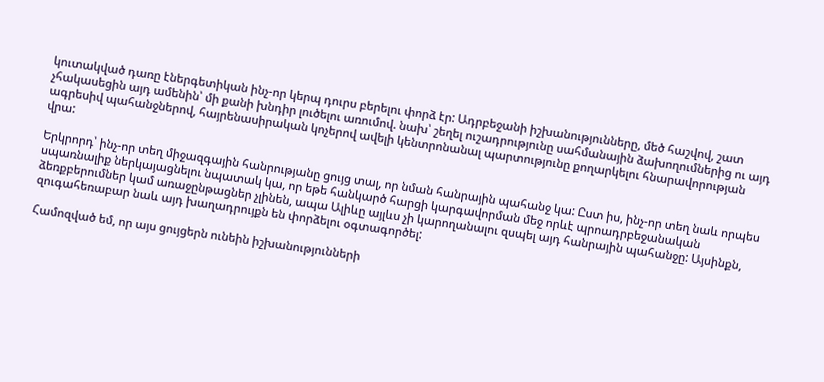կուտակված դառը էներգետիկան ինչ-որ կերպ դուրս բերելու փորձ էր: Ադրբեջանի իշխանությունները, մեծ հաշվով, շատ չհակասեցին այդ ամենին՝ մի քանի խնդիր լուծելու առումով. նախ՝ շեղել ուշադրությունը սահմանային ձախողումներից ու այդ ագրեսիվ պահանջներով, հայրենասիրական կոչերով ավելի կենտրոնանալ պարտությունը քողարկելու հնարավորության վրա:

Երկրորդ՝ ինչ-որ տեղ միջազգային հանրությանը ցույց տալ, որ նման հանրային պահանջ կա: Ըստ իս, ինչ-որ տեղ նաև որպես սպառնալիք ներկայացնելու նպատակ կա, որ եթե հանկարծ հարցի կարգավորման մեջ որևէ պրոադրբեջանական ձեռքբերումներ կամ առաջընթացներ չլինեն, ապա Ալիևը այլևս չի կարողանալու զսպել այդ հանրային պահանջը: Այսինքն, զուգահեռաբար նաև այդ խաղադրույքն են փորձելու օգտագործել:

Համոզված եմ, որ այս ցույցերն ունեին իշխանությունների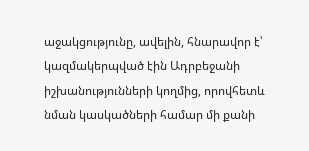աջակցությունը, ավելին, հնարավոր է՝ կազմակերպված էին Ադրբեջանի իշխանությունների կողմից, որովհետև նման կասկածների համար մի քանի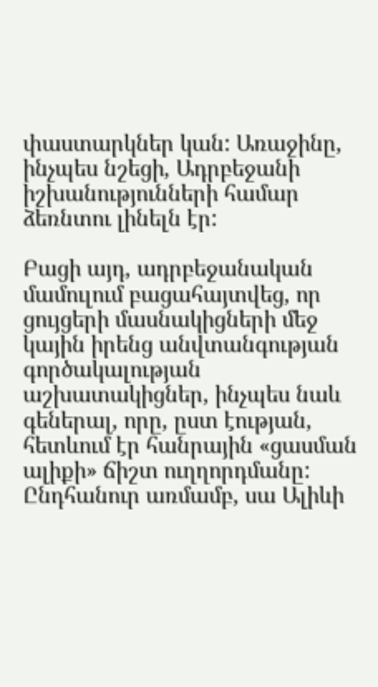փաստարկներ կան: Առաջինը, ինչպես նշեցի, Ադրբեջանի իշխանությունների համար ձեռնտու լինելն էր:

Բացի այդ, ադրբեջանական մամուլում բացահայտվեց, որ ցույցերի մասնակիցների մեջ կային իրենց անվտանգության գործակալության աշխատակիցներ, ինչպես նաև գեներալ, որը, ըստ էության, հետևում էր հանրային «ցասման ալիքի» ճիշտ ուղղորդմանը: Ընդհանուր առմամբ, սա Ալիևի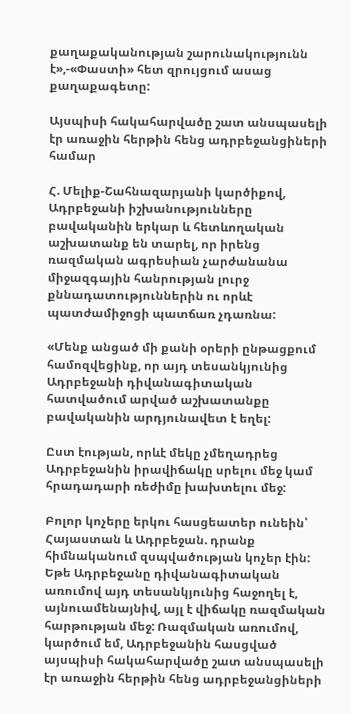քաղաքականության շարունակությունն է»,-«Փաստի» հետ զրույցում ասաց քաղաքագետը:

Այսպիսի հակահարվածը շատ անսպասելի էր առաջին հերթին հենց ադրբեջանցիների համար

Հ. Մելիք-Շահնազարյանի կարծիքով, Ադրբեջանի իշխանությունները բավականին երկար և հետևողական աշխատանք են տարել, որ իրենց ռազմական ագրեսիան չարժանանա միջազգային հանրության լուրջ քննադատություններին ու որևէ պատժամիջոցի պատճառ չդառնա:

«Մենք անցած մի քանի օրերի ընթացքում համոզվեցինք, որ այդ տեսանկյունից Ադրբեջանի դիվանագիտական հատվածում արված աշխատանքը բավականին արդյունավետ է եղել:

Ըստ էության, որևէ մեկը չմեղադրեց Ադրբեջանին իրավիճակը սրելու մեջ կամ հրադադարի ռեժիմը խախտելու մեջ:

Բոլոր կոչերը երկու հասցեատեր ունեին՝ Հայաստան և Ադրբեջան. դրանք հիմնականում զսպվածության կոչեր էին: Եթե Ադրբեջանը դիվանագիտական առումով այդ տեսանկյունից հաջողել է, այնուամենայնիվ, այլ է վիճակը ռազմական հարթության մեջ: Ռազմական առումով, կարծում եմ, Ադրբեջանին հասցված այսպիսի հակահարվածը շատ անսպասելի էր առաջին հերթին հենց ադրբեջանցիների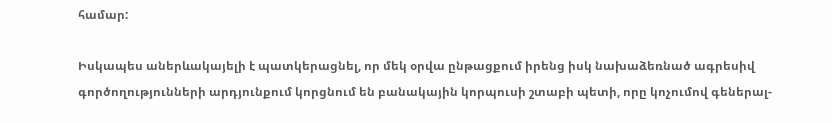համար:

Իսկապես աներևակայելի է պատկերացնել, որ մեկ օրվա ընթացքում իրենց իսկ նախաձեռնած ագրեսիվ գործողությունների արդյունքում կորցնում են բանակային կորպուսի շտաբի պետի, որը կոչումով գեներալ-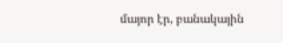մայոր էր, բանակային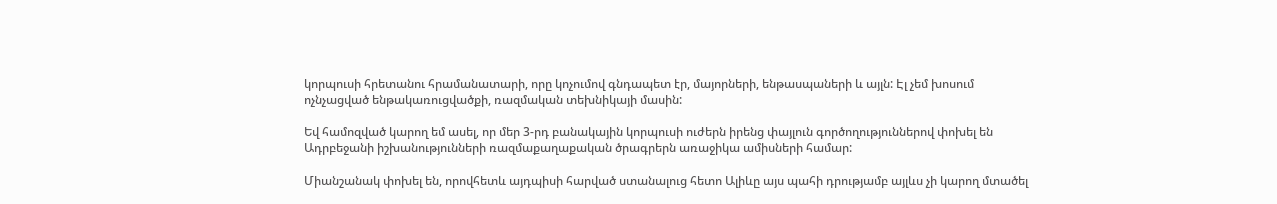կորպուսի հրետանու հրամանատարի, որը կոչումով գնդապետ էր, մայորների, ենթասպաների և այլն: Էլ չեմ խոսում ոչնչացված ենթակառուցվածքի, ռազմական տեխնիկայի մասին:

Եվ համոզված կարող եմ ասել, որ մեր 3-րդ բանակային կորպուսի ուժերն իրենց փայլուն գործողություններով փոխել են Ադրբեջանի իշխանությունների ռազմաքաղաքական ծրագրերն առաջիկա ամիսների համար:

Միանշանակ փոխել են, որովհետև այդպիսի հարված ստանալուց հետո Ալիևը այս պահի դրությամբ այլևս չի կարող մտածել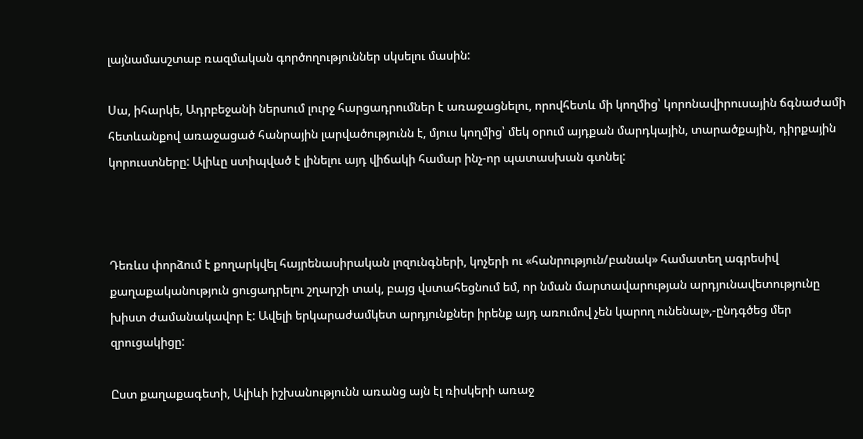լայնամասշտաբ ռազմական գործողություններ սկսելու մասին:

Սա, իհարկե, Ադրբեջանի ներսում լուրջ հարցադրումներ է առաջացնելու, որովհետև մի կողմից՝ կորոնավիրուսային ճգնաժամի հետևանքով առաջացած հանրային լարվածությունն է, մյուս կողմից՝ մեկ օրում այդքան մարդկային, տարածքային, դիրքային կորուստները: Ալիևը ստիպված է լինելու այդ վիճակի համար ինչ-որ պատասխան գտնել:



Դեռևս փորձում է քողարկվել հայրենասիրական լոզունգների, կոչերի ու «հանրություն/բանակ» համատեղ ագրեսիվ քաղաքականություն ցուցադրելու շղարշի տակ, բայց վստահեցնում եմ, որ նման մարտավարության արդյունավետությունը խիստ ժամանակավոր է: Ավելի երկարաժամկետ արդյունքներ իրենք այդ առումով չեն կարող ունենալ»,-ընդգծեց մեր զրուցակիցը:

Ըստ քաղաքագետի, Ալիևի իշխանությունն առանց այն էլ ռիսկերի առաջ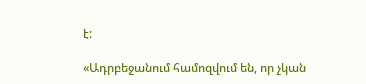է:

«Ադրբեջանում համոզվում են, որ չկան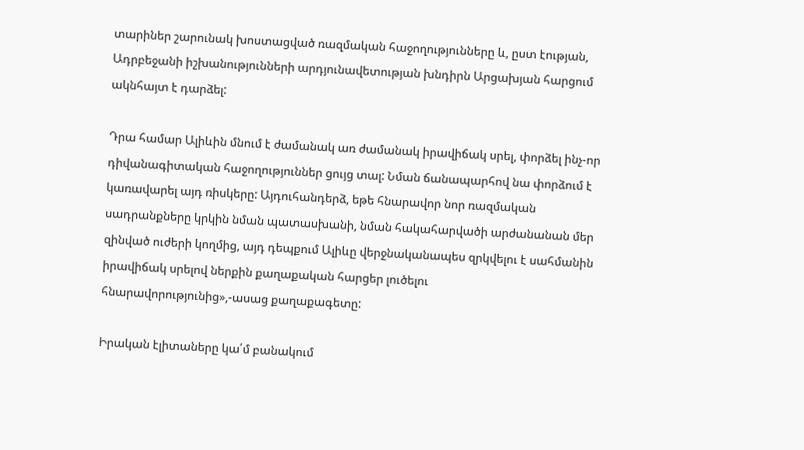տարիներ շարունակ խոստացված ռազմական հաջողությունները և, ըստ էության, Ադրբեջանի իշխանությունների արդյունավետության խնդիրն Արցախյան հարցում ակնհայտ է դարձել:

Դրա համար Ալիևին մնում է ժամանակ առ ժամանակ իրավիճակ սրել, փորձել ինչ-որ դիվանագիտական հաջողություններ ցույց տալ: Նման ճանապարհով նա փորձում է կառավարել այդ ռիսկերը: Այդուհանդերձ, եթե հնարավոր նոր ռազմական սադրանքները կրկին նման պատասխանի, նման հակահարվածի արժանանան մեր զինված ուժերի կողմից, այդ դեպքում Ալիևը վերջնականապես զրկվելու է սահմանին իրավիճակ սրելով ներքին քաղաքական հարցեր լուծելու հնարավորությունից»,-ասաց քաղաքագետը:

Իրական էլիտաները կա՛մ բանակում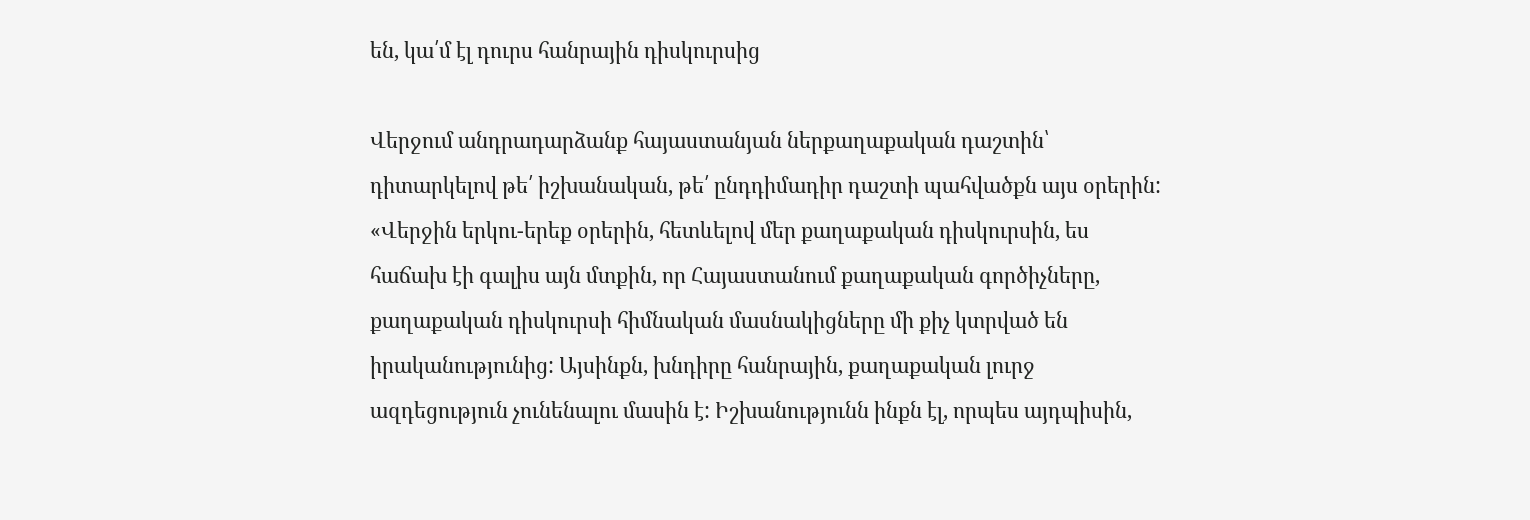են, կա՛մ էլ դուրս հանրային դիսկուրսից

Վերջում անդրադարձանք հայաստանյան ներքաղաքական դաշտին՝ դիտարկելով թե՛ իշխանական, թե՛ ընդդիմադիր դաշտի պահվածքն այս օրերին: «Վերջին երկու-երեք օրերին, հետևելով մեր քաղաքական դիսկուրսին, ես հաճախ էի գալիս այն մտքին, որ Հայաստանում քաղաքական գործիչները, քաղաքական դիսկուրսի հիմնական մասնակիցները մի քիչ կտրված են իրականությունից: Այսինքն, խնդիրը հանրային, քաղաքական լուրջ ազդեցություն չունենալու մասին է: Իշխանությունն ինքն էլ, որպես այդպիսին,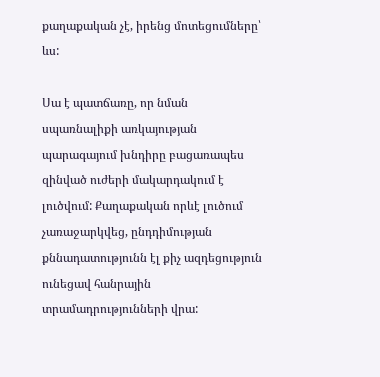քաղաքական չէ, իրենց մոտեցումները՝ ևս:

Սա է պատճառը, որ նման սպառնալիքի առկայության պարագայում խնդիրը բացառապես զինված ուժերի մակարդակում է լուծվում: Քաղաքական որևէ լուծում չառաջարկվեց, ընդդիմության քննադատությունն էլ քիչ ազդեցություն ունեցավ հանրային տրամադրությունների վրա: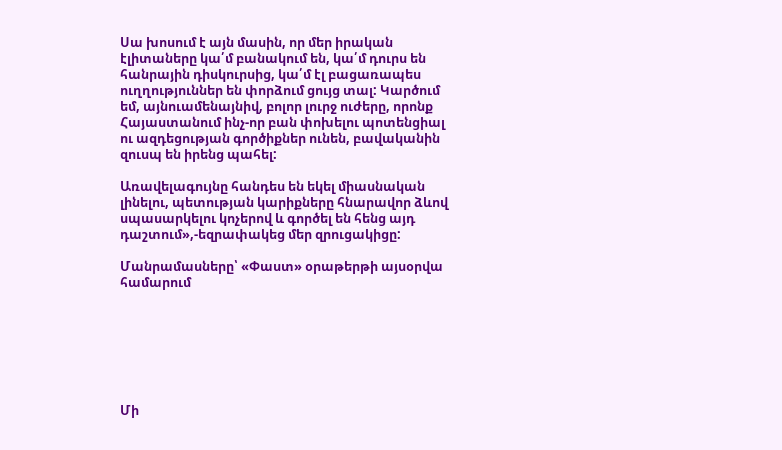Սա խոսում է այն մասին, որ մեր իրական էլիտաները կա՛մ բանակում են, կա՛մ դուրս են հանրային դիսկուրսից, կա՛մ էլ բացառապես ուղղություններ են փորձում ցույց տալ: Կարծում եմ, այնուամենայնիվ, բոլոր լուրջ ուժերը, որոնք Հայաստանում ինչ-որ բան փոխելու պոտենցիալ ու ազդեցության գործիքներ ունեն, բավականին զուսպ են իրենց պահել:

Առավելագույնը հանդես են եկել միասնական լինելու, պետության կարիքները հնարավոր ձևով սպասարկելու կոչերով և գործել են հենց այդ դաշտում»,-եզրափակեց մեր զրուցակիցը:

Մանրամասները՝ «Փաստ» օրաթերթի այսօրվա համարում







Մի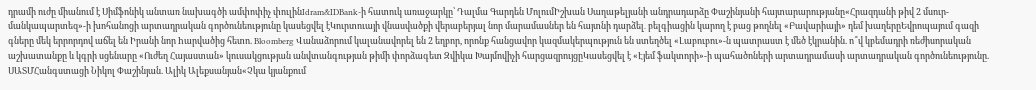դրամի ուժը միանում է Սիմֆոնիկ անտառ նախագծի ամփոփիչ փուլինIdram&IDBank-ի հատուկ առաջարկը՝ Դալմա Գարդեն ՄոլումԻշխան Սաղաթելյանի անդրադարձը Փաշինյանի հայտարարությանը«Հրազդանի թիվ 2 մսուր-մանկապարտեզ»-ի խոհանոցի արտադրական գործունեությունը կասեցվել էԿուրտուայի վնասվածքի վերաբերյալ նոր մարամասներ են հայտնի դարձել․ բելգիացին կարող է բաց թողնել «Բավարիայի» դեմ խաղերըԵվրոպայում գազի գները մեկ երրորդով աճել են Իրանի նոր hարվածից հետո. Bloomberg Վանաձորում կալանավորել են 2 եղբոր, որոնք հանցավոր կազմակերպություն են ստեղծել «Լաբուբու»-ն պատրաստ է մեծ էկրանին. ո՞վ կբեմադրի ռեժիսորական աշխատանքը և կգրի սցենարը «Ուժեղ Հայաստան» կուսակցության անվտանգության թիմի փորձագետ Զվիկա Խայմովիչի հարցազրույցըԿասեցվել է «Էյեմ ֆակտորի»-ի պահածոների արտադրամասի արտադրական գործունեությունը. ՍԱՏՄՀանգստացի Նիկոլ Փաշինյան. Ալիկ Ալեքսանյան«Չկա կյանքում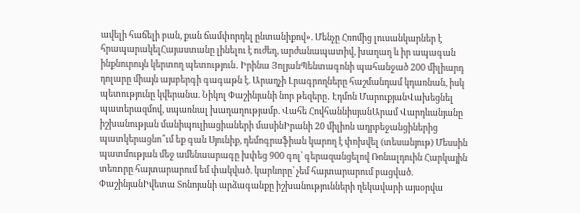ավելի հաճելի բան, քան ճամփորդել ընտանիքով». Մենչը Հռոմից լուսանկարներ է հրապարակելՀայաստանը լինելու է ուժեղ, արժանապատիվ, խաղաղ և իր ապագան ինքնուրույն կերտող պետություն․ Իրինա ՅոլյանՊենտագոնի պահանջած 200 միլիարդ դոլարը միայն այսբերգի գագաթն է. Արաղչի Լրագրողները հաշմանդամ կդառնան, իսկ պետությունը կվերանա. Նիկոլ Փաշինյանի նոր թեզերը․ Էդմոն ՄարուքյանՎախեցնել պատերազմով, սպառնալ խաղաղությամբ. Վահե ՀովհաննիսյանԱրամ Վարդևանյանը իշխանության մանիպուլիացիաների մասինԻրանի 20 միլիոն ադրբեջանցիներից պատկերացնո՞ւմ եք գան Սյունիք, դեմոգրաֆիան կարող է փոխվել (տեսանյութ) Մեսսին պատմության մեջ ամենաարագը խփեց 900 գոլ՝ գերազանցելով Ռոնալդուին Հարկային տեռnրը հայտարարում եմ փակված. կարևորը՝ չեմ հայտարարում բացված. ՓաշինյանԻվետա Տոնոյանի արձագանքը իշխանությունների ղեկավարի այսօրվա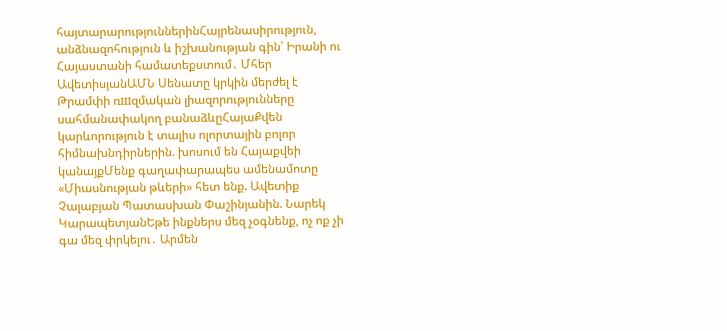հայտարարություններինՀայրենասիրություն, անձնազոհություն և իշխանության գին՝ Իրանի ու Հայաստանի համատեքստում․ Մհեր ԱվետիսյանԱՄՆ Սենատը կրկին մերժել է Թրամփի ռшզմական լիազորությունները սահմանափակող բանաձևըՀայաՔվեն կարևորություն է տալիս ոլորտային բոլոր հիմնախնդիրներին. խոսում են Հայաքվեի կանայքՄենք գաղափարապես ամենամոտը «Միասնության թևերի» հետ ենք. Ավետիք Չալաբյան Պատասխան Փաշինյանին. Նարեկ ԿարապետյանԵթե ինքներս մեզ չօգնենք, ոչ ոք չի գա մեզ փրկելու․ Արմեն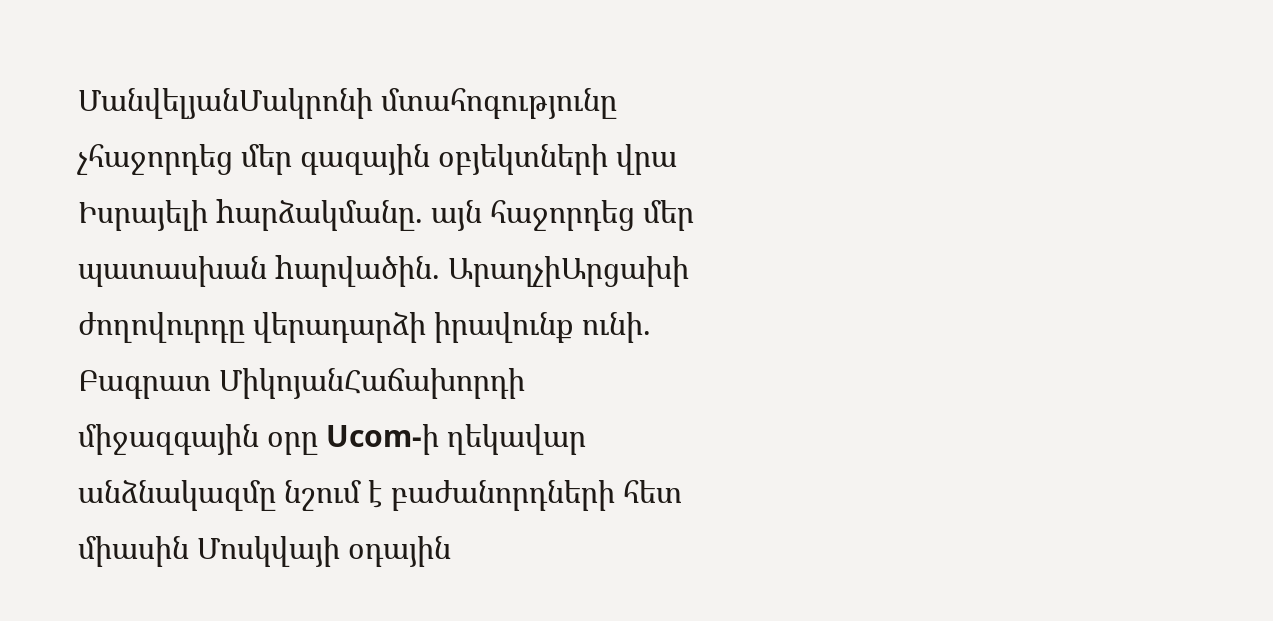ՄանվելյանՄակրոնի մտահոգությունը չհաջորդեց մեր գազային օբյեկտների վրա Իսրայելի hարձակմանը. այն հաջորդեց մեր պատասխան hարվածին. ԱրաղչիԱրցախի ժողովուրդը վերադարձի իրավունք ունի. Բագրատ ՄիկոյանՀաճախորդի միջազգային օրը Ucom-ի ղեկավար անձնակազմը նշում է բաժանորդների հետ միասին Մոսկվայի օդային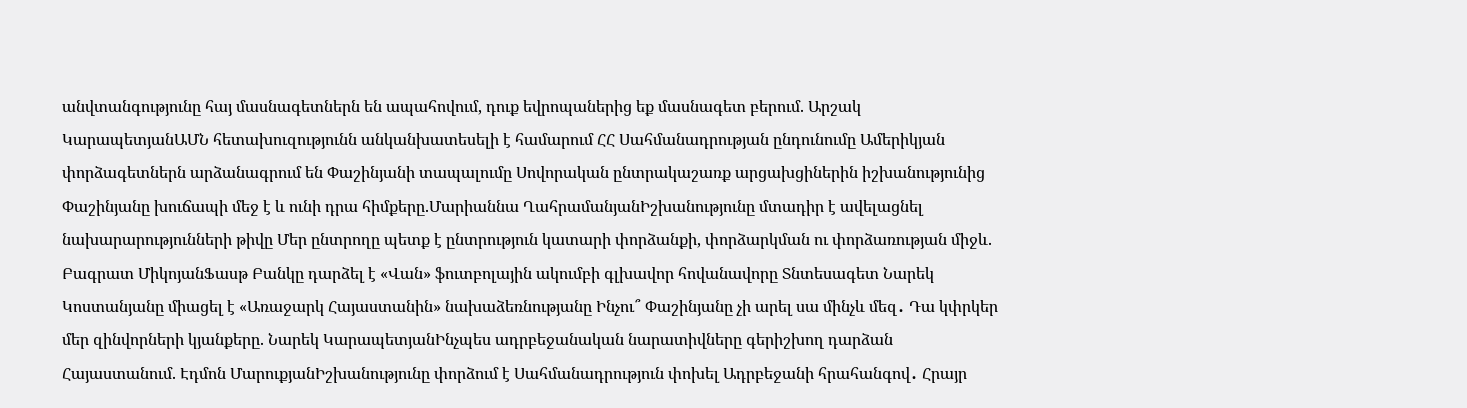անվտանգությունը հայ մասնագետներն են ապահովում, դուք եվրոպաներից եք մասնագետ բերում. Արշակ ԿարապետյանԱՄՆ հետախուզությունն անկանխատեսելի է համարում ՀՀ Սահմանադրության ընդունումը Ամերիկյան փորձագետներն արձանագրում են Փաշինյանի տապալումը Սովորական ընտրակաշառք արցախցիներին իշխանությունից Փաշինյանը խուճապի մեջ է և ունի դրա հիմքերը.Մարիաննա ՂահրամանյանԻշխանությունը մտադիր է ավելացնել նախարարությունների թիվը Մեր ընտրողը պետք է ընտրություն կատարի փորձանքի, փորձարկման ու փորձառության միջև. Բագրատ ՄիկոյանՖասթ Բանկը դարձել է «Վան» ֆուտբոլային ակումբի գլխավոր հովանավորը Տնտեսագետ Նարեկ Կոստանյանը միացել է «Առաջարկ Հայաստանին» նախաձեռնությանը Ինչու՞ Փաշինյանը չի արել սա մինչև մեզ․ Դա կփրկեր մեր զինվորների կյանքերը. Նարեկ ԿարապետյանԻնչպես ադրբեջանական նարատիվները գերիշխող դարձան Հայաստանում. Էդմոն ՄարուքյանԻշխանությունը փորձում է Սահմանադրություն փոխել Ադրբեջանի հրահանգով․ Հրայր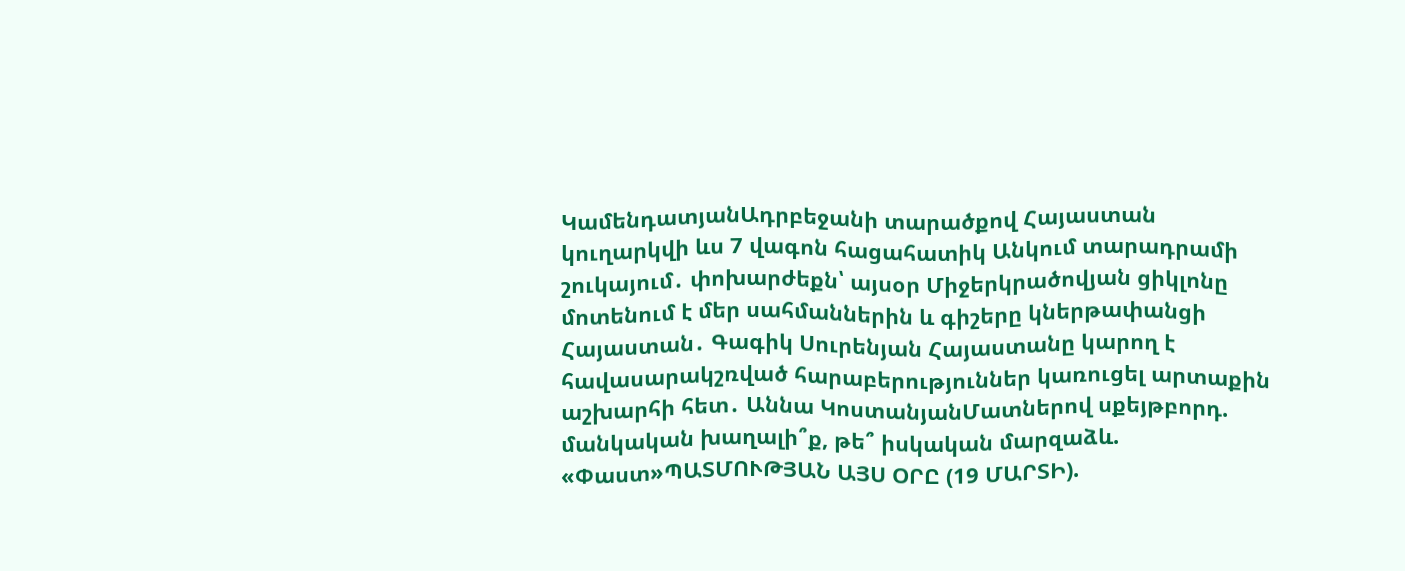ԿամենդատյանԱդրբեջանի տարածքով Հայաստան կուղարկվի ևս 7 վագոն հացահատիկ Անկում տարադրամի շուկայում․ փոխարժեքն՝ այսօր Միջերկրածովյան ցիկլոնը մոտենում է մեր սահմաններին և գիշերը կներթափանցի Հայաստան․ Գագիկ Սուրենյան Հայաստանը կարող է հավասարակշռված հարաբերություններ կառուցել արտաքին աշխարհի հետ․ Աննա ԿոստանյանՄատներով սքեյթբորդ. մանկական խաղալի՞ք, թե՞ իսկական մարզաձև. «Փաստ»ՊԱՏՄՈՒԹՅԱՆ ԱՅՍ ՕՐԸ (19 ՄԱՐՏԻ).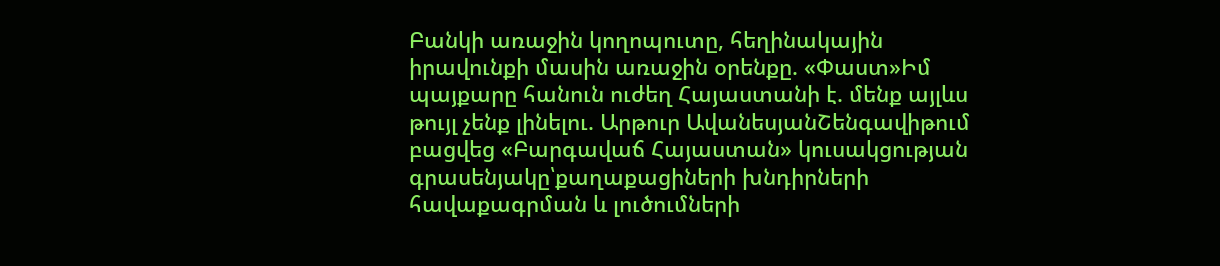Բանկի առաջին կողոպուտը, հեղինակային իրավունքի մասին առաջին օրենքը. «Փաստ»Իմ պայքարը հանուն ուժեղ Հայաստանի է. մենք այլևս թույլ չենք լինելու. Արթուր ԱվանեսյանՇենգավիթում բացվեց «Բարգավաճ Հայաստան» կուսակցության գրասենյակը՝քաղաքացիների խնդիրների հավաքագրման և լուծումների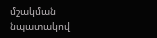մշակման նպատակով